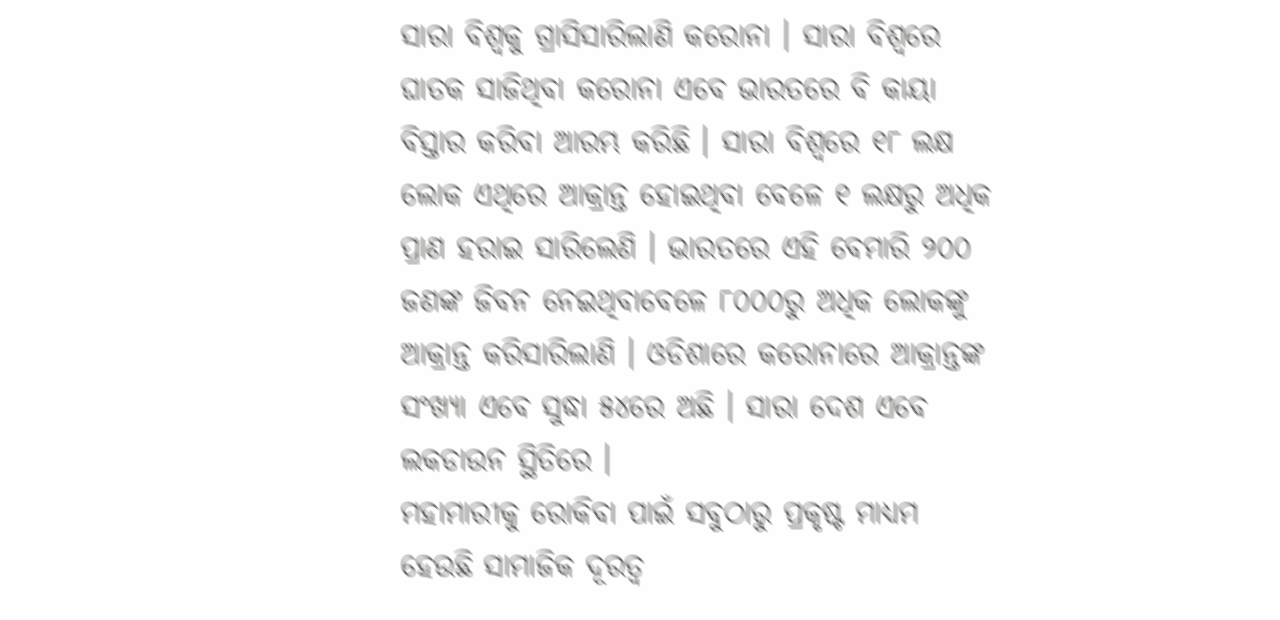ସାରା ବିଶ୍ୱକୁ ଗ୍ରାସିସାରିଲାଣି କରୋନା । ସାରା ବିଶ୍ୱରେ ଘାତକ ସାଜିଥିବା କରୋନା ଏବେ ଭାରତରେ ବି କାୟା ବିସ୍ତାର କରିବା ଆରମ୍ଭ କରିଛି । ସାରା ବିଶ୍ୱରେ ୧୮ ଲକ୍ଷ ଲୋକ ଏଥିରେ ଆକ୍ରାନ୍ତ ହୋଇଥିବା ବେଳେ ୧ ଲକ୍ଷରୁ ଅଧିକ ପ୍ରାଣ ହରାଇ ସାରିଲେଣି । ଭାରତରେ ଏହି ବେମାରି ୨୦୦ ଜଣଙ୍କ ଜିବନ ନେଇଥିବାବେଳେ ୮୦୦୦ରୁ ଅଧିକ ଲୋକଙ୍କୁ ଆକ୍ରାନ୍ତ କରିସାରିଲାଣି । ଓଡିଶାରେ କରୋନାରେ ଆକ୍ରାନ୍ତଙ୍କ ସଂଖ୍ୟା ଏବେ ସୁଦ୍ଧା ୫୪ରେ ଅଛି । ସାରା ଦେଶ ଏବେ ଲକଡାଉନ ସ୍ଥିତିରେ ।
ମହାମାରୀକୁ ରୋକିବା ପାଇଁ ସବୁଠାରୁ ପ୍ରକୃଷ୍ଟ ମାଧ୍ୟମ ହେଉଛି ସାମାଜିକ ଦୂରତ୍ୱ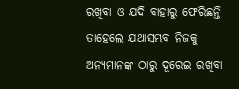ରଖିବା ଓ ଯଦି ବାହାରୁ ଫେରିଛନ୍ତି ତାହେଲେ ଯଥାସମ୍ଭବ ନିଜକୁ ଅନ୍ୟମାନଙ୍କ ଠାରୁ ଦୂରେଇ ରଖିବା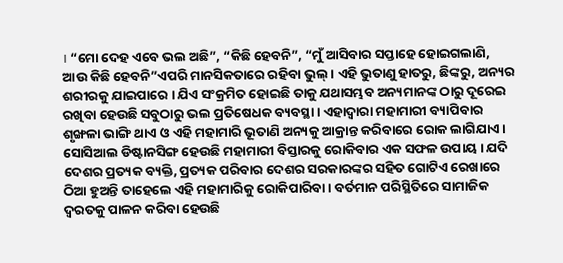। “ମୋ ଦେହ ଏବେ ଭଲ ଅଛି”, “କିଛି ହେବନି”, “ମୁଁ ଆସିବାର ସପ୍ତାହେ ହୋଇଗଲାଣି, ଆଉ କିଛି ହେବନି”ଏପରି ମାନସିକତାରେ ରହିବା ଭୁଲ୍ । ଏହି ଭୁତାଣୁ ହାତରୁ, ଛିଙ୍କରୁ, ଅନ୍ୟର ଶରୀରକୁ ଯାଇପାରେ । ଯିଏ ସଂକ୍ରମିତ ହୋଇଛି ତାକୁ ଯଥାସମ୍ଭବ ଅନ୍ୟମାନଙ୍କ ଠାରୁ ଦୂରେଇ ରଖିବା ହେଉଛି ସବୁଠାରୁ ଭଲ ପ୍ରତିଷେଧକ ବ୍ୟବସ୍ଥା । ଏହାଦ୍ୱାରା ମହାମାରୀ ବ୍ୟାପିବାର ଶୃଙ୍ଖଳା ଭାଙ୍ଗି ଥାଏ ଓ ଏହି ମହାମାରି ଭୂତାଣି ଅନ୍ୟକୁ ଆକ୍ରାନ୍ତ କରିବାରେ ରୋକ ଲାଗିଯାଏ । ସୋସିଆଲ ଡିଷ୍ଟାନସିଙ୍ଗ ହେଉଛି ମହାମାରୀ ବିସ୍ତାରକୁ ରୋକିବାର ଏକ ସଫଳ ଉପାୟ । ଯଦି ଦେଶର ପ୍ରତ୍ୟକ ବ୍ୟକ୍ତି, ପ୍ରତ୍ୟକ ପରିବାର ଦେଶର ସରକାରଙ୍କର ସହିତ ଗୋଟିଏ ରେଖାରେ ଠିଆ ହୁଅନ୍ତି ତାହେଲେ ଏହି ମହାମାରିକୁ ରୋକିପାରିବା । ବର୍ତମାନ ପରିସ୍ଥିତିରେ ସାମାଜିକ ଦ୍ୱରତକୁ ପାଳନ କରିବା ହେଉଛି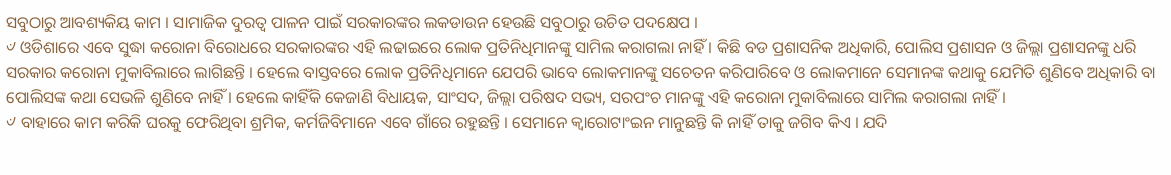ସବୁଠାରୁ ଆବଶ୍ୟକିୟ କାମ । ସାମାଜିକ ଦୁରତ୍ୱ ପାଳନ ପାଇଁ ସରକାରଙ୍କର ଲକଡାଉନ ହେଉଛି ସବୁଠାରୁ ଉଚିତ ପଦକ୍ଷେପ ।
୰ ଓଡିଶାରେ ଏବେ ସୁଦ୍ଧା କରୋନା ବିରୋଧରେ ସରକାରଙ୍କର ଏହି ଲଢାଇରେ ଲୋକ ପ୍ରତିନିଧିମାନଙ୍କୁ ସାମିଲ କରାଗଲା ନାହିଁ । କିଛି ବଡ ପ୍ରଶାସନିକ ଅଧିକାରି, ପୋଲିସ ପ୍ରଶାସନ ଓ ଜିଲ୍ଲା ପ୍ରଶାସନଙ୍କୁ ଧରି ସରକାର କରୋନା ମୁକାବିଲାରେ ଲାଗିଛନ୍ତି । ହେଲେ ବାସ୍ତବରେ ଲୋକ ପ୍ରତିନିଧିମାନେ ଯେପରି ଭାବେ ଲୋକମାନଙ୍କୁ ସଚେତନ କରିପାରିବେ ଓ ଲୋକମାନେ ସେମାନଙ୍କ କଥାକୁ ଯେମିତି ଶୁଣିବେ ଅଧିକାରି ବା ପୋଲିସଙ୍କ କଥା ସେଭଳି ଶୁଣିବେ ନାହିଁ । ହେଲେ କାହିଁକି କେଜାଣି ବିଧାୟକ, ସାଂସଦ, ଜିଲ୍ଲା ପରିଷଦ ସଭ୍ୟ, ସରପଂଚ ମାନଙ୍କୁ ଏହି କରୋନା ମୁକାବିଲାରେ ସାମିଲ କରାଗଲା ନାହିଁ ।
୰ ବାହାରେ କାମ କରିକି ଘରକୁ ଫେରିଥିବା ଶ୍ରମିକ, କର୍ମଜିବିମାନେ ଏବେ ଗାଁରେ ରହୁଛନ୍ତି । ସେମାନେ କ୍ୱାରୋଟାଂଇନ ମାନୁଛନ୍ତି କି ନାହିଁ ତାକୁ ଜଗିବ କିଏ । ଯଦି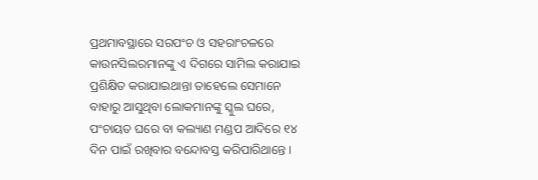ପ୍ରଥମାବସ୍ଥାରେ ସରପଂଚ ଓ ସହରାଂଚଳରେ କାଉନସିଲରମାନଙ୍କୁ ଏ ଦିଗରେ ସାମିଲ କରାଯାଇ ପ୍ରଶିକ୍ଷିତ କରାଯାଇଥାନ୍ତା ତାହେଲେ ସେମାନେ ବାହାରୁ ଆସୁଥିବା ଲୋକମାନଙ୍କୁ ସ୍କୁଲ ଘରେ, ପଂଚାୟତ ଘରେ ବା କଲ୍ୟାଣ ମଣ୍ଡପ ଆଦିରେ ୧୪ ଦିନ ପାଇଁ ରଖିବାର ବନ୍ଦୋବସ୍ତ କରିପାରିଥାନ୍ତେ ।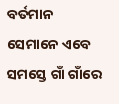ବର୍ତମାନ ସେମାନେ ଏବେ ସମସ୍ତେ ଗାଁ ଗାଁରେ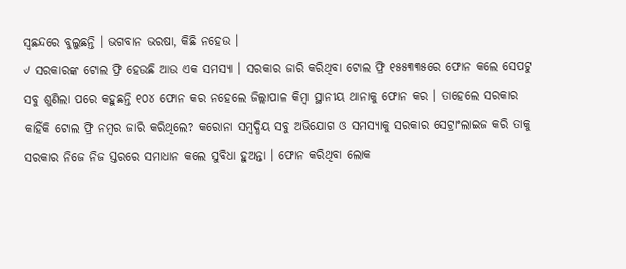ସ୍ୱଛନ୍ଦରେ ବୁଲୁଛନ୍ତି । ଭଗବାନ ଭରଷା, କିଛି ନହେଉ ।
୰ ସରକାରଙ୍କ ଟୋଲ ଫ୍ରି ହେଉଛି ଆଉ ଏକ ସମସ୍ୟା । ସରକାର ଜାରି କରିଥିବା ଟୋଲ ଫ୍ରି ୧୫୫୩୩୫ରେ ଫୋନ କଲେ ସେପଟୁ ସବୁ ଶୁଣିଲା ପରେ କହୁଛନ୍ତି ୧୦୪ ଫୋନ କର ନହେଲେ ଜିଲ୍ଲାପାଳ କିମ୍ବା ସ୍ଥାନୀୟ ଥାନାକୁ ଫୋନ କର । ତାହେଲେ ସରକାର କାହିଁକି ଟୋଲ ଫ୍ରି ନମ୍ବର ଜାରି କରିଥିଲେ? କରୋନା ସମ୍ବଦ୍ଧିୟ ସବୁ ଅଭିଯୋଗ ଓ ସମସ୍ୟାକୁ ସରକାର ସେଟ୍ରାଂଲାଇଜ କରି ତାକୁ ସରକାର ନିଜେ ନିଜ ସ୍ତରରେ ସମାଧାନ କଲେ ସୁବିଧା ହୁଅନ୍ତା । ଫୋନ କରିଥିବା ଲୋକ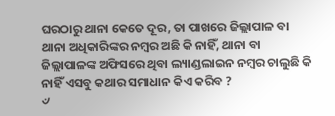ଘରଠାରୁ ଥାନା କେତେ ଦୂର, ତା ପାଖରେ ଜିଲ୍ଲାପାଳ ବା ଥାନା ଅଧିକାରିଙ୍କର ନମ୍ବର ଅଛି କି ନାହିଁ, ଥାନା ବା ଜିଲ୍ଲାପାଳଙ୍କ ଅଫିସରେ ଥିବା ଲ୍ୟାଣ୍ଡଲାଇନ ନମ୍ବର ଚାଲୁଛି କି ନାହିଁ ଏସବୁ କଥାର ସମାଧାନ କିଏ କରିବ ?
୰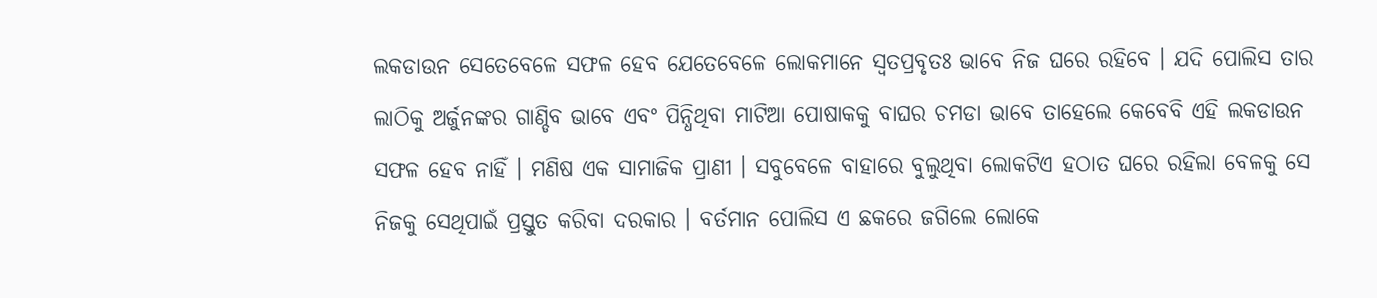ଲକଡାଉନ ସେତେବେଳେ ସଫଳ ହେବ ଯେତେବେଳେ ଲୋକମାନେ ସ୍ୱତପ୍ରବୃତଃ ଭାବେ ନିଜ ଘରେ ରହିବେ । ଯଦି ପୋଲିସ ତାର ଲାଠିକୁ ଅର୍ଜୁନଙ୍କର ଗାଣ୍ଡିବ ଭାବେ ଏବଂ ପିନ୍ଧିଥିବା ମାଟିଆ ପୋଷାକକୁ ବାଘର ଚମଡା ଭାବେ ତାହେଲେ କେବେବି ଏହି ଲକଡାଉନ ସଫଳ ହେବ ନାହିଁ । ମଣିଷ ଏକ ସାମାଜିକ ପ୍ରାଣୀ । ସବୁବେଳେ ବାହାରେ ବୁଲୁଥିବା ଲୋକଟିଏ ହଠାତ ଘରେ ରହିଲା ବେଳକୁ ସେ ନିଜକୁ ସେଥିପାଇଁ ପ୍ରସ୍ତୁତ କରିବା ଦରକାର । ବର୍ତମାନ ପୋଲିସ ଏ ଛକରେ ଜଗିଲେ ଲୋକେ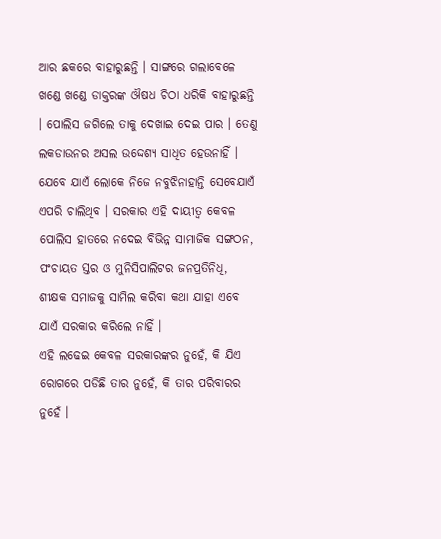ଆର ଛକରେ ବାହାରୁଛନ୍ତି । ସାଙ୍ଗରେ ଗଲାବେଳେ ଖଣ୍ଡେ ଖଣ୍ଡେ ଡାକ୍ତରଙ୍କ ଔଷଧ ଚିଠା ଧରିକି ବାହାରୁଛନ୍ତି । ପୋଲିସ ଜଗିଲେ ତାକୁ ଦେଖାଇ ଦେଇ ପାର । ତେଣୁ ଲକଡାଉନର ଅସଲ ଉଦ୍ଦେଶ୍ୟ ସାଧିତ ହେଉନାହିଁ । ଯେବେ ଯାଏଁ ଲୋକେ ନିଜେ ନବୁଝିନାହାନ୍ତି ସେବେଯାଏଁ ଏପରି ଚାଲିଥିବ । ସରକାର ଏହି ଦାୟୀତ୍ୱ କେବଳ ପୋଲିସ ହାତରେ ନଦେଇ ବିଭିନ୍ନ ସାମାଜିକ ସଙ୍ଗଠନ, ପଂଚାୟତ ସ୍ତର ଓ ମୁନିସିପାଲିଟର ଜନପ୍ରତିନିଧି, ଶୀକ୍ଷକ ସମାଜକୁ ସାମିଲ କରିବା କଥା ଯାହା ଏବେ ଯାଏଁ ସରକାର କରିଲେ ନାହିଁ ।
ଏହି ଲଢେଇ କେବଳ ସରକାରଙ୍କର ନୁହେଁ, କି ଯିଏ ରୋଗରେ ପଡିଛି ତାର ନୁହେଁ, କି ତାର ପରିବାରର ନୁହେଁ ।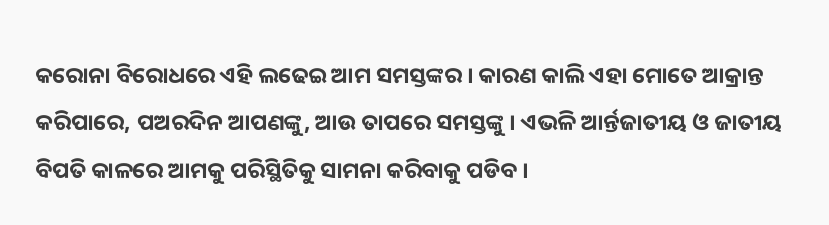କରୋନା ବିରୋଧରେ ଏହି ଲଢେଇ ଆମ ସମସ୍ତଙ୍କର । କାରଣ କାଲି ଏହା ମୋତେ ଆକ୍ରାନ୍ତ କରିପାରେ, ପଅରଦିନ ଆପଣଙ୍କୁ, ଆଉ ତାପରେ ସମସ୍ତଙ୍କୁ । ଏଭଳି ଆର୍ନ୍ତଜାତୀୟ ଓ ଜାତୀୟ ବିପତି କାଳରେ ଆମକୁ ପରିସ୍ଥିତିକୁ ସାମନା କରିବାକୁ ପଡିବ ।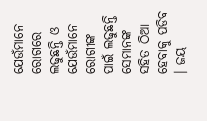ଯେଉଁମାନେ ରୋଗରେ ଲଢୁଛନ୍ତି ଓ ଯେଉଁମାନେ ରୋଗୀଙ୍କ ପାଇଁ ଲଢୁଛନ୍ତି ସେମାନଙ୍କ ସହିତ ଠିଆ ହେବାକୁ ପଡିବ । ଜୟ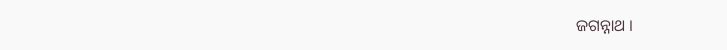ଜଗନ୍ନାଥ ।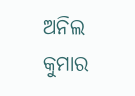ଅନିଲ କୁମାର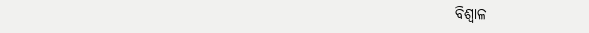ବିଶ୍ୱାଳ